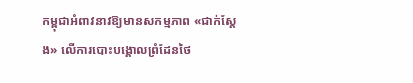កម្ពុជាអំពាវនាវឱ្យមានសកម្មភាព «ជាក់ស្តែង» លើការបោះបង្គោលព្រំដែនថៃ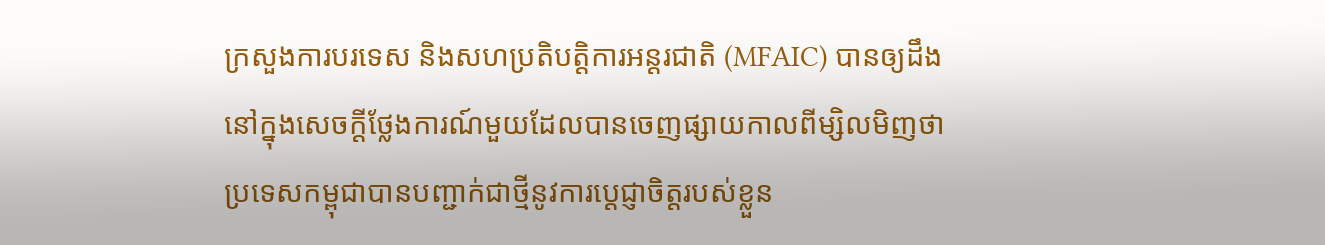ក្រសួងការបរទេស និងសហប្រតិបត្តិការអន្តរជាតិ (MFAIC) បានឲ្យដឹងនៅក្នុងសេចក្តីថ្លែងការណ៍មួយដែលបានចេញផ្សាយកាលពីម្សិលមិញថា ប្រទេសកម្ពុជាបានបញ្ជាក់ជាថ្មីនូវការប្តេជ្ញាចិត្តរបស់ខ្លួន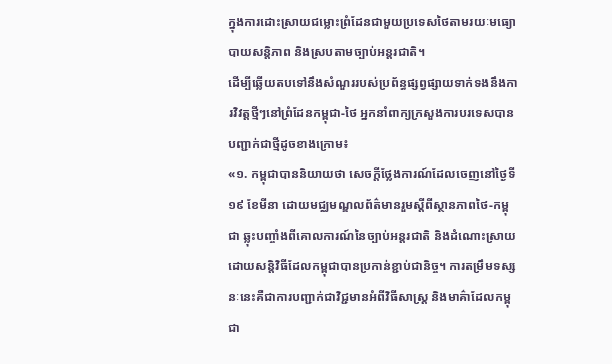ក្នុងការដោះស្រាយជម្លោះព្រំដែនជាមួយប្រទេសថៃតាមរយៈមធ្យោបាយសន្តិភាព និងស្របតាមច្បាប់អន្តរជាតិ។
ដើម្បីឆ្លើយតបទៅនឹងសំណួររបស់ប្រព័ន្ធផ្សព្វផ្សាយទាក់ទងនឹងការវិវត្តថ្មីៗនៅព្រំដែនកម្ពុជា-ថៃ អ្នកនាំពាក្យក្រសួងការបរទេសបានបញ្ជាក់ជាថ្មីដូចខាងក្រោម៖
«១. កម្ពុជាបាននិយាយថា សេចក្តីថ្លែងការណ៍ដែលចេញនៅថ្ងៃទី១៩ ខែមីនា ដោយមជ្ឈមណ្ឌលព័ត៌មានរួមស្តីពីស្ថានភាពថៃ-កម្ពុជា ឆ្លុះបញ្ចាំងពីគោលការណ៍នៃច្បាប់អន្តរជាតិ និងដំណោះស្រាយដោយសន្តិវិធីដែលកម្ពុជាបានប្រកាន់ខ្ជាប់ជានិច្ច។ ការតម្រឹមទស្សនៈនេះគឺជាការបញ្ជាក់ជាវិជ្ជមានអំពីវិធីសាស្ត្រ និងមាគ៌ាដែលកម្ពុជា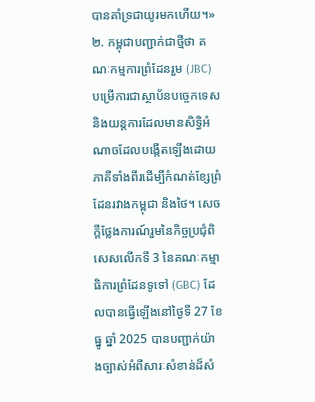បានគាំទ្រជាយូរមកហើយ។»
២. កម្ពុជាបញ្ជាក់ជាថ្មីថា គណៈកម្មការព្រំដែនរួម (JBC) បម្រើការជាស្ថាប័នបច្ចេកទេស និងយន្តការដែលមានសិទ្ធិអំណាចដែលបង្កើតឡើងដោយភាគីទាំងពីរដើម្បីកំណត់ខ្សែព្រំដែនរវាងកម្ពុជា និងថៃ។ សេចក្តីថ្លែងការណ៍រួមនៃកិច្ចប្រជុំពិសេសលើកទី 3 នៃគណៈកម្មាធិការព្រំដែនទូទៅ (GBC) ដែលបានធ្វើឡើងនៅថ្ងៃទី 27 ខែធ្នូ ឆ្នាំ 2025 បានបញ្ជាក់យ៉ាងច្បាស់អំពីសារៈសំខាន់ដ៏សំ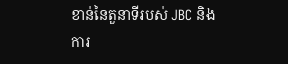ខាន់នៃតួនាទីរបស់ JBC និងការ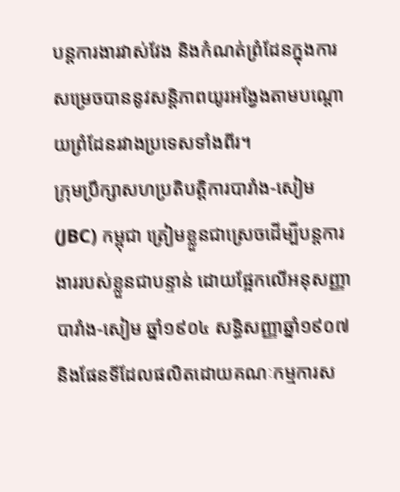បន្តការងារវាស់វែង និងកំណត់ព្រំដែនក្នុងការសម្រេចបាននូវសន្តិភាពយូរអង្វែងតាមបណ្តោយព្រំដែនរវាងប្រទេសទាំងពីរ។
ក្រុមប្រឹក្សាសហប្រតិបត្តិការបារាំង-សៀម (JBC) កម្ពុជា ត្រៀមខ្លួនជាស្រេចដើម្បីបន្តការងាររបស់ខ្លួនជាបន្ទាន់ ដោយផ្អែកលើអនុសញ្ញាបារាំង-សៀម ឆ្នាំ១៩០៤ សន្ធិសញ្ញាឆ្នាំ១៩០៧ និងផែនទីដែលផលិតដោយគណៈកម្មការស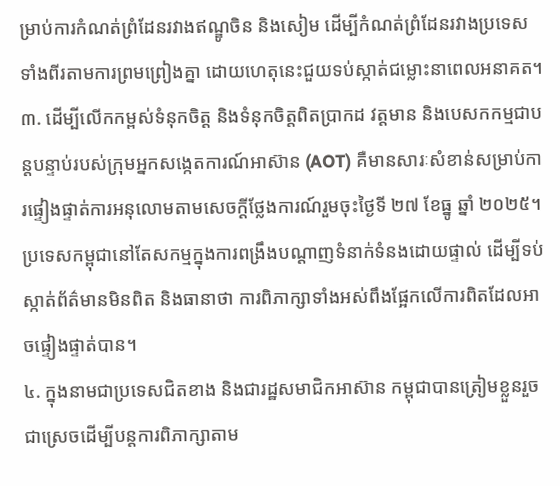ម្រាប់ការកំណត់ព្រំដែនរវាងឥណ្ឌូចិន និងសៀម ដើម្បីកំណត់ព្រំដែនរវាងប្រទេសទាំងពីរតាមការព្រមព្រៀងគ្នា ដោយហេតុនេះជួយទប់ស្កាត់ជម្លោះនាពេលអនាគត។
៣. ដើម្បីលើកកម្ពស់ទំនុកចិត្ត និងទំនុកចិត្តពិតប្រាកដ វត្តមាន និងបេសកកម្មជាបន្តបន្ទាប់របស់ក្រុមអ្នកសង្កេតការណ៍អាស៊ាន (AOT) គឺមានសារៈសំខាន់សម្រាប់ការផ្ទៀងផ្ទាត់ការអនុលោមតាមសេចក្តីថ្លែងការណ៍រួមចុះថ្ងៃទី ២៧ ខែធ្នូ ឆ្នាំ ២០២៥។ ប្រទេសកម្ពុជានៅតែសកម្មក្នុងការពង្រឹងបណ្តាញទំនាក់ទំនងដោយផ្ទាល់ ដើម្បីទប់ស្កាត់ព័ត៌មានមិនពិត និងធានាថា ការពិភាក្សាទាំងអស់ពឹងផ្អែកលើការពិតដែលអាចផ្ទៀងផ្ទាត់បាន។
៤. ក្នុងនាមជាប្រទេសជិតខាង និងជារដ្ឋសមាជិកអាស៊ាន កម្ពុជាបានត្រៀមខ្លួនរួចជាស្រេចដើម្បីបន្តការពិភាក្សាតាម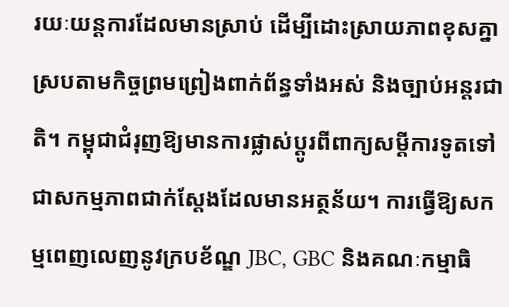រយៈយន្តការដែលមានស្រាប់ ដើម្បីដោះស្រាយភាពខុសគ្នាស្របតាមកិច្ចព្រមព្រៀងពាក់ព័ន្ធទាំងអស់ និងច្បាប់អន្តរជាតិ។ កម្ពុជាជំរុញឱ្យមានការផ្លាស់ប្តូរពីពាក្យសម្ដីការទូតទៅជាសកម្មភាពជាក់ស្តែងដែលមានអត្ថន័យ។ ការធ្វើឱ្យសកម្មពេញលេញនូវក្របខ័ណ្ឌ JBC, GBC និងគណៈកម្មាធិ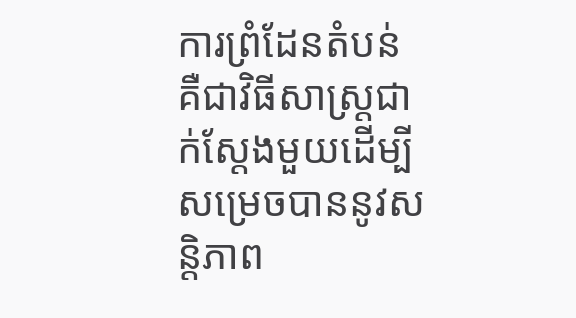ការព្រំដែនតំបន់ គឺជាវិធីសាស្រ្តជាក់ស្តែងមួយដើម្បីសម្រេចបាននូវសន្តិភាព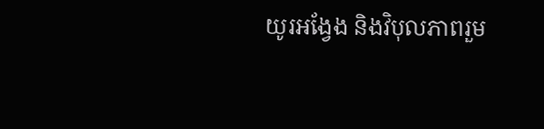យូរអង្វែង និងវិបុលភាពរួម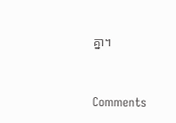គ្នា។


Comments